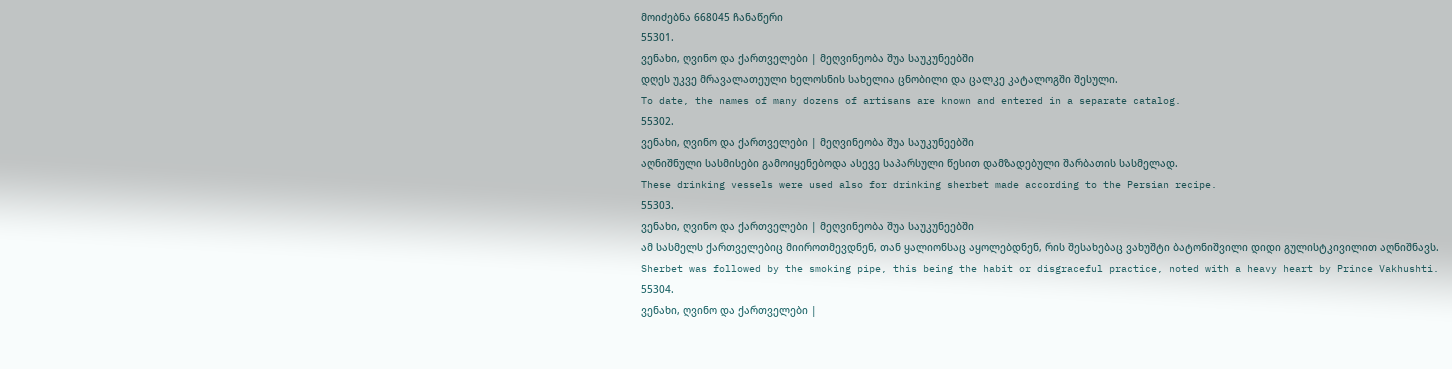მოიძებნა 668045 ჩანაწერი
55301.
ვენახი, ღვინო და ქართველები | მეღვინეობა შუა საუკუნეებში
დღეს უკვე მრავალათეული ხელოსნის სახელია ცნობილი და ცალკე კატალოგში შესული.
To date, the names of many dozens of artisans are known and entered in a separate catalog.
55302.
ვენახი, ღვინო და ქართველები | მეღვინეობა შუა საუკუნეებში
აღნიშნული სასმისები გამოიყენებოდა ასევე საპარსული წესით დამზადებული შარბათის სასმელად.
These drinking vessels were used also for drinking sherbet made according to the Persian recipe.
55303.
ვენახი, ღვინო და ქართველები | მეღვინეობა შუა საუკუნეებში
ამ სასმელს ქართველებიც მიიროთმევდნენ, თან ყალიონსაც აყოლებდნენ, რის შესახებაც ვახუშტი ბატონიშვილი დიდი გულისტკივილით აღნიშნავს.
Sherbet was followed by the smoking pipe, this being the habit or disgraceful practice, noted with a heavy heart by Prince Vakhushti.
55304.
ვენახი, ღვინო და ქართველები |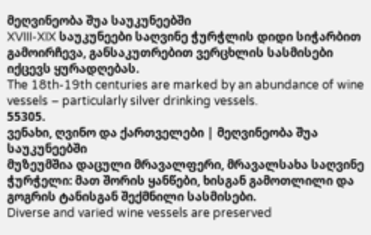მეღვინეობა შუა საუკუნეებში
XVIII-XIX საუკუნეები საღვინე ჭურჭლის დიდი სიჭარბით გამოირჩევა, განსაკუთრებით ვერცხლის სასმისები იქცევს ყურადღებას.
The 18th-19th centuries are marked by an abundance of wine vessels – particularly silver drinking vessels.
55305.
ვენახი, ღვინო და ქართველები | მეღვინეობა შუა საუკუნეებში
მუზეუმშია დაცული მრავალფერი, მრავალსახა საღვინე ჭურჭელი: მათ შორის ყანწები, ხისგან გამოთლილი და გოგრის ტანისგან შექმნილი სასმისები.
Diverse and varied wine vessels are preserved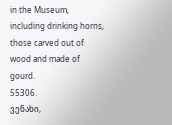in the Museum, including drinking horns, those carved out of wood and made of gourd.
55306.
ვენახი,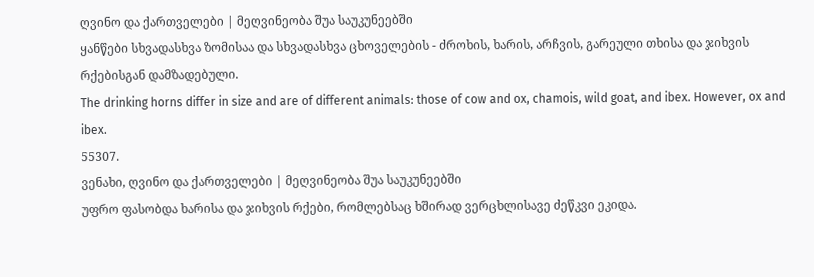ღვინო და ქართველები | მეღვინეობა შუა საუკუნეებში
ყანწები სხვადასხვა ზომისაა და სხვადასხვა ცხოველების - ძროხის, ხარის, არჩვის, გარეული თხისა და ჯიხვის რქებისგან დამზადებული.
The drinking horns differ in size and are of different animals: those of cow and ox, chamois, wild goat, and ibex. However, ox and ibex.
55307.
ვენახი, ღვინო და ქართველები | მეღვინეობა შუა საუკუნეებში
უფრო ფასობდა ხარისა და ჯიხვის რქები, რომლებსაც ხშირად ვერცხლისავე ძეწკვი ეკიდა.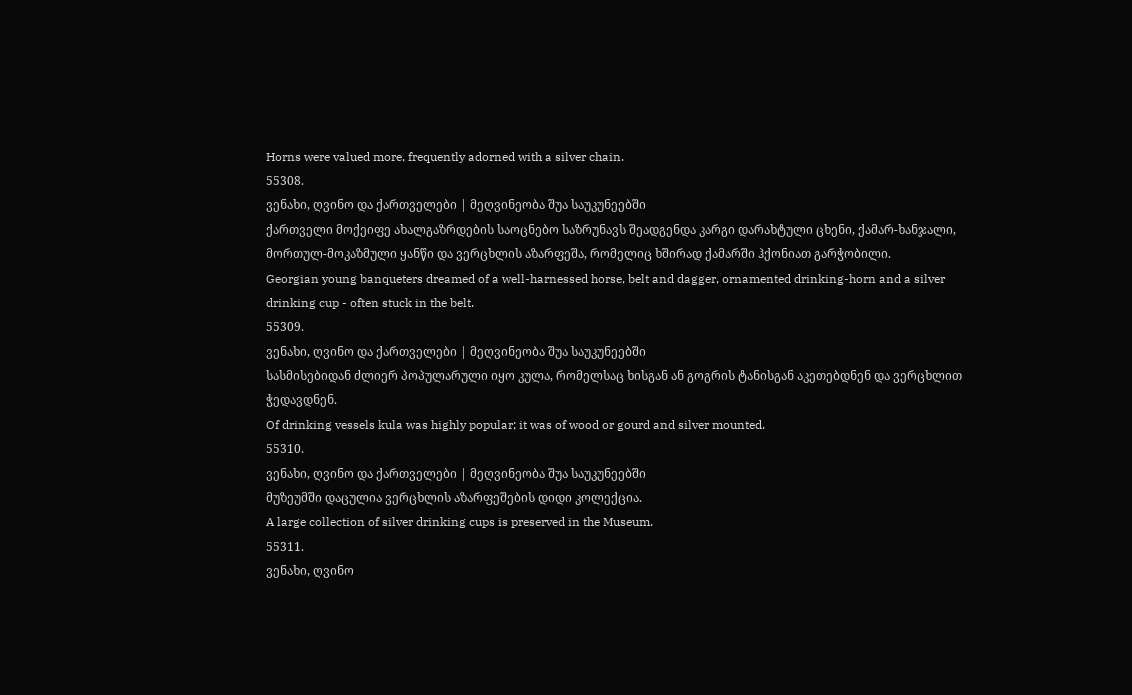Horns were valued more, frequently adorned with a silver chain.
55308.
ვენახი, ღვინო და ქართველები | მეღვინეობა შუა საუკუნეებში
ქართველი მოქეიფე ახალგაზრდების საოცნებო საზრუნავს შეადგენდა კარგი დარახტული ცხენი, ქამარ-ხანჯალი, მორთულ-მოკაზმული ყანწი და ვერცხლის აზარფეშა, რომელიც ხშირად ქამარში ჰქონიათ გარჭობილი.
Georgian young banqueters dreamed of a well-harnessed horse, belt and dagger, ornamented drinking-horn and a silver drinking cup - often stuck in the belt.
55309.
ვენახი, ღვინო და ქართველები | მეღვინეობა შუა საუკუნეებში
სასმისებიდან ძლიერ პოპულარული იყო კულა, რომელსაც ხისგან ან გოგრის ტანისგან აკეთებდნენ და ვერცხლით ჭედავდნენ.
Of drinking vessels kula was highly popular; it was of wood or gourd and silver mounted.
55310.
ვენახი, ღვინო და ქართველები | მეღვინეობა შუა საუკუნეებში
მუზეუმში დაცულია ვერცხლის აზარფეშების დიდი კოლექცია.
A large collection of silver drinking cups is preserved in the Museum.
55311.
ვენახი, ღვინო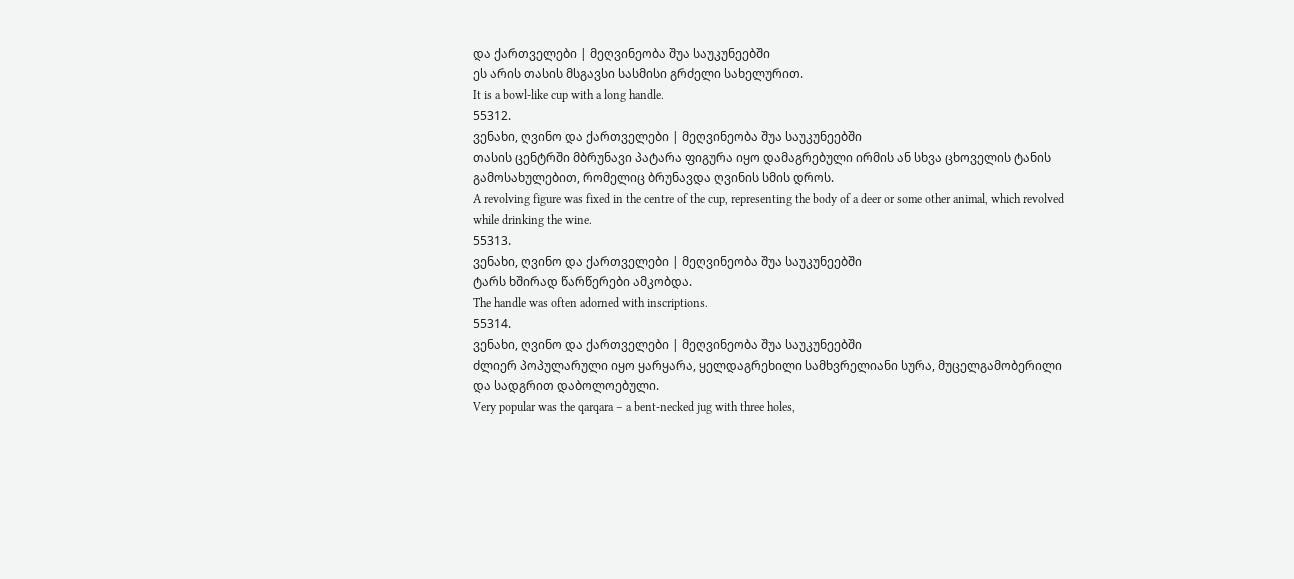და ქართველები | მეღვინეობა შუა საუკუნეებში
ეს არის თასის მსგავსი სასმისი გრძელი სახელურით.
It is a bowl-like cup with a long handle.
55312.
ვენახი, ღვინო და ქართველები | მეღვინეობა შუა საუკუნეებში
თასის ცენტრში მბრუნავი პატარა ფიგურა იყო დამაგრებული ირმის ან სხვა ცხოველის ტანის გამოსახულებით, რომელიც ბრუნავდა ღვინის სმის დროს.
A revolving figure was fixed in the centre of the cup, representing the body of a deer or some other animal, which revolved while drinking the wine.
55313.
ვენახი, ღვინო და ქართველები | მეღვინეობა შუა საუკუნეებში
ტარს ხშირად წარწერები ამკობდა.
The handle was often adorned with inscriptions.
55314.
ვენახი, ღვინო და ქართველები | მეღვინეობა შუა საუკუნეებში
ძლიერ პოპულარული იყო ყარყარა, ყელდაგრეხილი სამხვრელიანი სურა, მუცელგამობერილი და სადგრით დაბოლოებული.
Very popular was the qarqara – a bent-necked jug with three holes,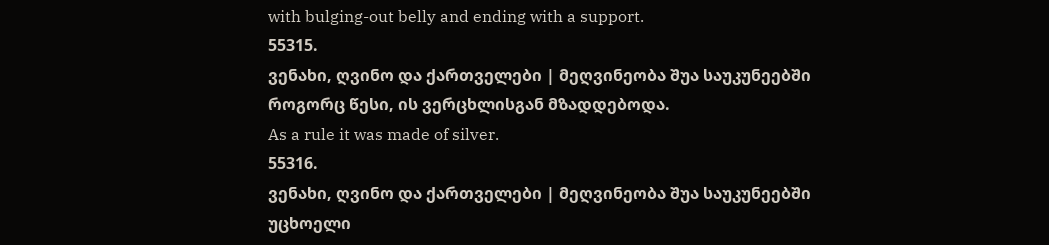with bulging-out belly and ending with a support.
55315.
ვენახი, ღვინო და ქართველები | მეღვინეობა შუა საუკუნეებში
როგორც წესი, ის ვერცხლისგან მზადდებოდა.
As a rule it was made of silver.
55316.
ვენახი, ღვინო და ქართველები | მეღვინეობა შუა საუკუნეებში
უცხოელი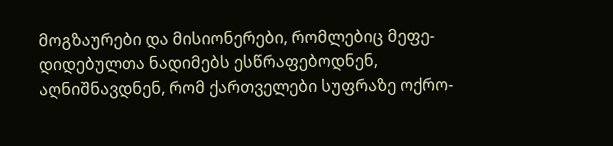მოგზაურები და მისიონერები, რომლებიც მეფე-დიდებულთა ნადიმებს ესწრაფებოდნენ, აღნიშნავდნენ, რომ ქართველები სუფრაზე ოქრო-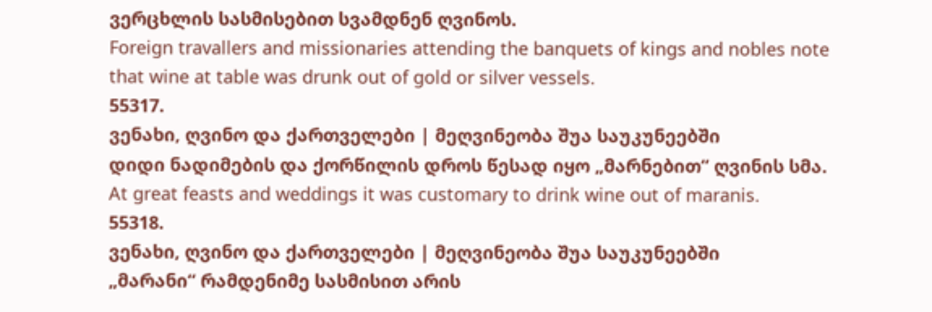ვერცხლის სასმისებით სვამდნენ ღვინოს.
Foreign travallers and missionaries attending the banquets of kings and nobles note that wine at table was drunk out of gold or silver vessels.
55317.
ვენახი, ღვინო და ქართველები | მეღვინეობა შუა საუკუნეებში
დიდი ნადიმების და ქორწილის დროს წესად იყო „მარნებით“ ღვინის სმა.
At great feasts and weddings it was customary to drink wine out of maranis.
55318.
ვენახი, ღვინო და ქართველები | მეღვინეობა შუა საუკუნეებში
„მარანი“ რამდენიმე სასმისით არის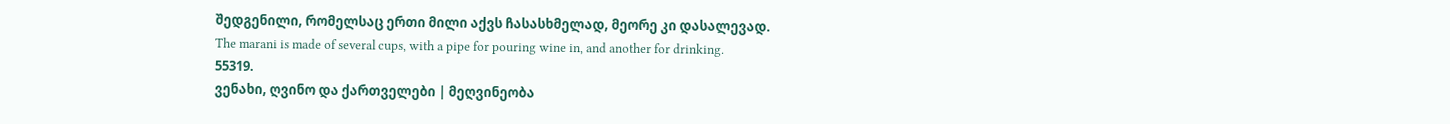შედგენილი, რომელსაც ერთი მილი აქვს ჩასასხმელად, მეორე კი დასალევად.
The marani is made of several cups, with a pipe for pouring wine in, and another for drinking.
55319.
ვენახი, ღვინო და ქართველები | მეღვინეობა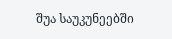შუა საუკუნეებში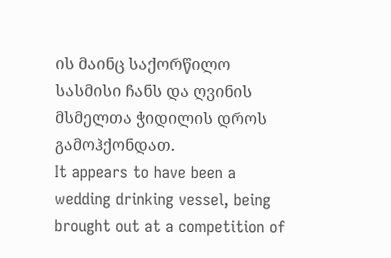ის მაინც საქორწილო სასმისი ჩანს და ღვინის მსმელთა ჭიდილის დროს გამოჰქონდათ.
It appears to have been a wedding drinking vessel, being brought out at a competition of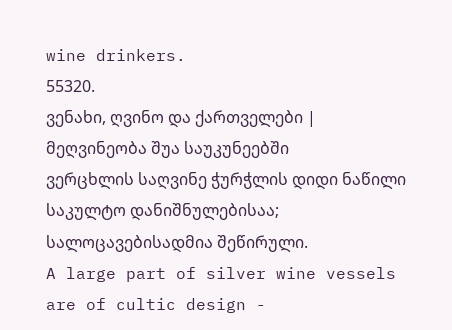wine drinkers.
55320.
ვენახი, ღვინო და ქართველები | მეღვინეობა შუა საუკუნეებში
ვერცხლის საღვინე ჭურჭლის დიდი ნაწილი საკულტო დანიშნულებისაა; სალოცავებისადმია შეწირული.
A large part of silver wine vessels are of cultic design -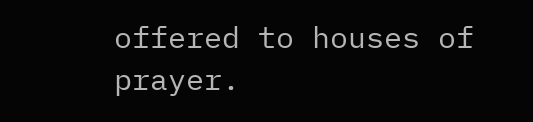offered to houses of prayer.